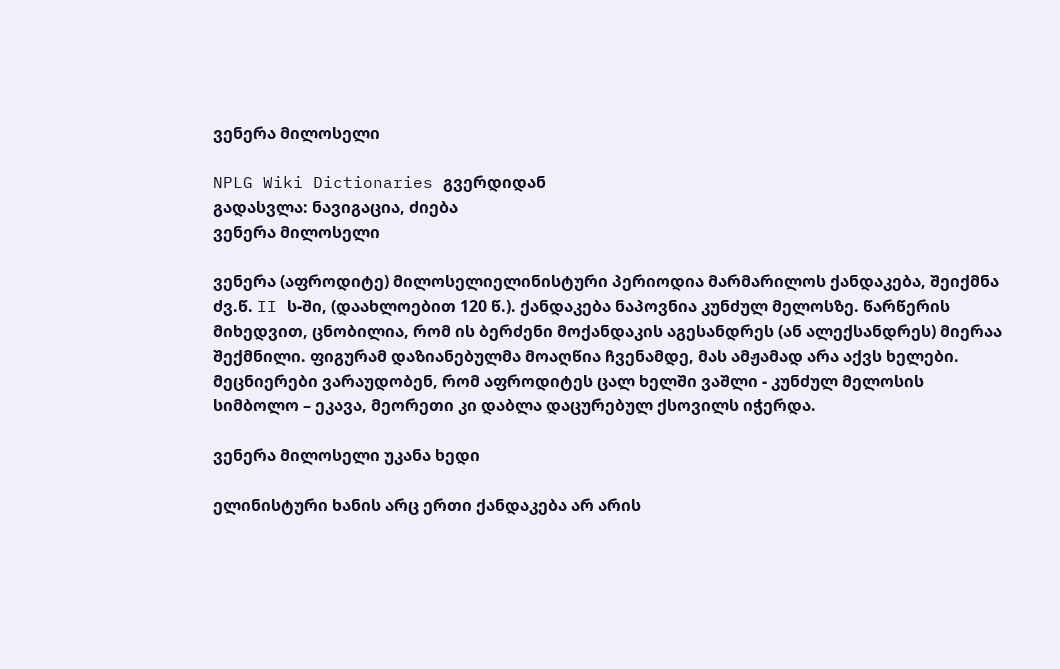ვენერა მილოსელი

NPLG Wiki Dictionaries გვერდიდან
გადასვლა: ნავიგაცია, ძიება
ვენერა მილოსელი

ვენერა (აფროდიტე) მილოსელიელინისტური პერიოდია მარმარილოს ქანდაკება, შეიქმნა ძვ.წ. II ს-ში, (დაახლოებით 120 წ.). ქანდაკება ნაპოვნია კუნძულ მელოსზე. წარწერის მიხედვით, ცნობილია, რომ ის ბერძენი მოქანდაკის აგესანდრეს (ან ალექსანდრეს) მიერაა შექმნილი. ფიგურამ დაზიანებულმა მოაღწია ჩვენამდე, მას ამჟამად არა აქვს ხელები. მეცნიერები ვარაუდობენ, რომ აფროდიტეს ცალ ხელში ვაშლი - კუნძულ მელოსის სიმბოლო – ეკავა, მეორეთი კი დაბლა დაცურებულ ქსოვილს იჭერდა.

ვენერა მილოსელი უკანა ხედი

ელინისტური ხანის არც ერთი ქანდაკება არ არის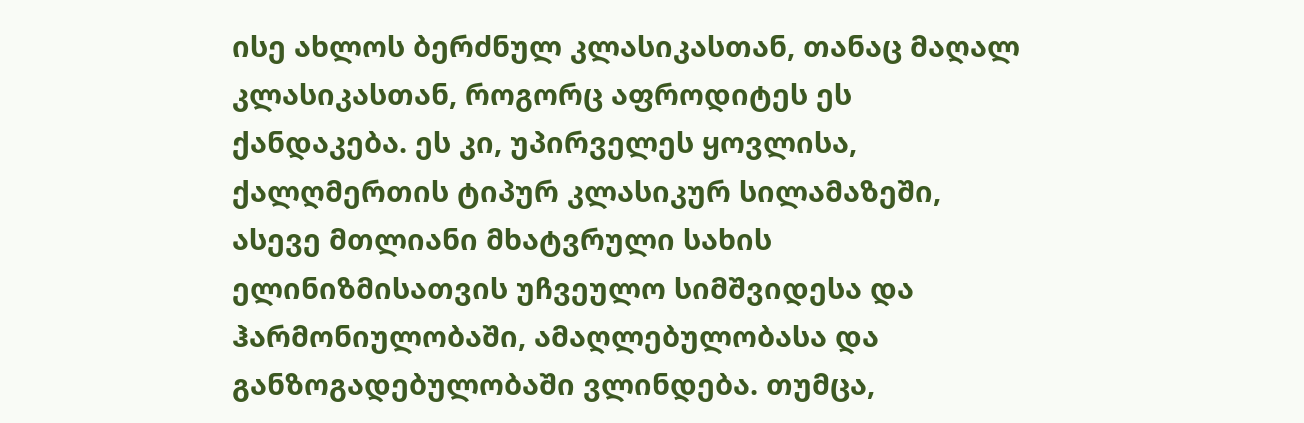ისე ახლოს ბერძნულ კლასიკასთან, თანაც მაღალ კლასიკასთან, როგორც აფროდიტეს ეს ქანდაკება. ეს კი, უპირველეს ყოვლისა, ქალღმერთის ტიპურ კლასიკურ სილამაზეში, ასევე მთლიანი მხატვრული სახის ელინიზმისათვის უჩვეულო სიმშვიდესა და ჰარმონიულობაში, ამაღლებულობასა და განზოგადებულობაში ვლინდება. თუმცა,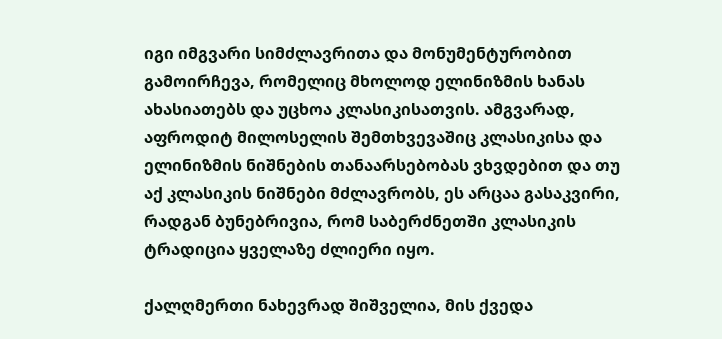იგი იმგვარი სიმძლავრითა და მონუმენტურობით გამოირჩევა, რომელიც მხოლოდ ელინიზმის ხანას ახასიათებს და უცხოა კლასიკისათვის. ამგვარად, აფროდიტ მილოსელის შემთხვევაშიც კლასიკისა და ელინიზმის ნიშნების თანაარსებობას ვხვდებით და თუ აქ კლასიკის ნიშნები მძლავრობს, ეს არცაა გასაკვირი, რადგან ბუნებრივია, რომ საბერძნეთში კლასიკის ტრადიცია ყველაზე ძლიერი იყო.

ქალღმერთი ნახევრად შიშველია, მის ქვედა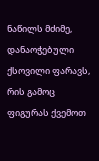ნაწილს მძიმე, დანაოჭებული ქსოვილი ფარავს, რის გამოც ფიგურას ქვემოთ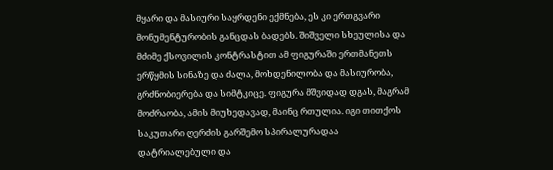მყარი და მასიური საყრდენი ექმნება, ეს კი ერთგვარი მონუმენტურობის განცდას ბადებს. შიშველი სხეულისა და მძიმე ქსოვილის კონტრასტით ამ ფიგურაში ერთმანეთს ერწყმის სინაზე და ძალა, მოხდენილობა და მასიურობა, გრძნობიერება და სიმტკიცე. ფიგურა მშვიდად დგას, მაგრამ მოძრაობა, ამის მიუხედავად, მაინც რთულია. იგი თითქოს საკუთარი ღერძის გარშემო სპირალურადაა დატრიალებული და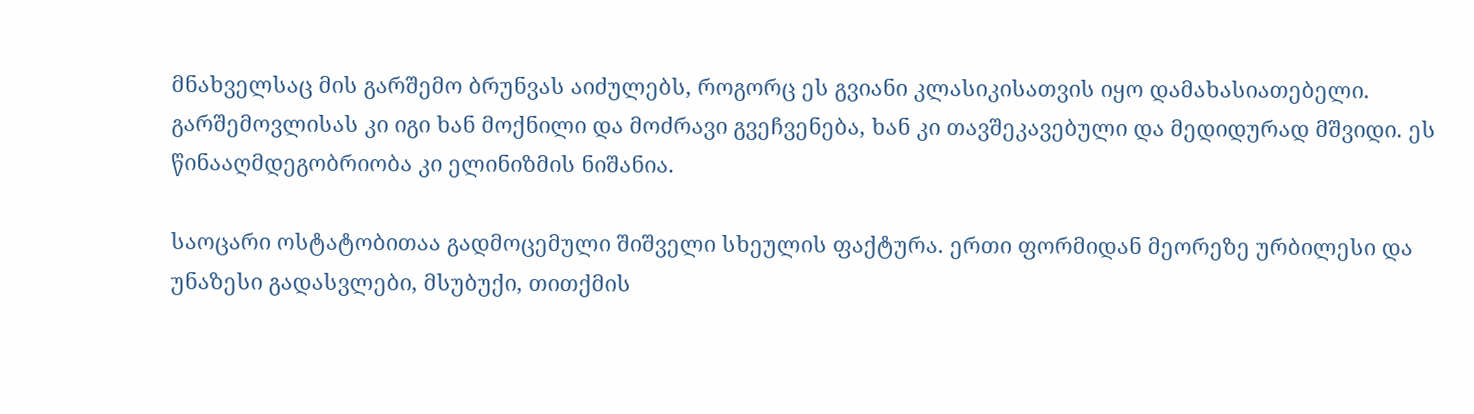მნახველსაც მის გარშემო ბრუნვას აიძულებს, როგორც ეს გვიანი კლასიკისათვის იყო დამახასიათებელი. გარშემოვლისას კი იგი ხან მოქნილი და მოძრავი გვეჩვენება, ხან კი თავშეკავებული და მედიდურად მშვიდი. ეს წინააღმდეგობრიობა კი ელინიზმის ნიშანია.

საოცარი ოსტატობითაა გადმოცემული შიშველი სხეულის ფაქტურა. ერთი ფორმიდან მეორეზე ურბილესი და უნაზესი გადასვლები, მსუბუქი, თითქმის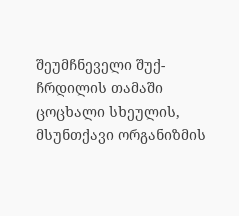შეუმჩნეველი შუქ-ჩრდილის თამაში ცოცხალი სხეულის, მსუნთქავი ორგანიზმის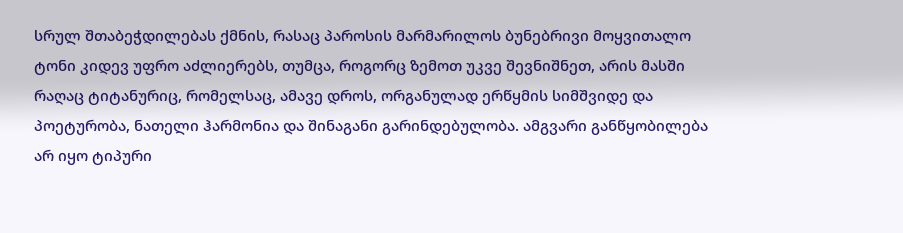სრულ შთაბეჭდილებას ქმნის, რასაც პაროსის მარმარილოს ბუნებრივი მოყვითალო ტონი კიდევ უფრო აძლიერებს, თუმცა, როგორც ზემოთ უკვე შევნიშნეთ, არის მასში რაღაც ტიტანურიც, რომელსაც, ამავე დროს, ორგანულად ერწყმის სიმშვიდე და პოეტურობა, ნათელი ჰარმონია და შინაგანი გარინდებულობა. ამგვარი განწყობილება არ იყო ტიპური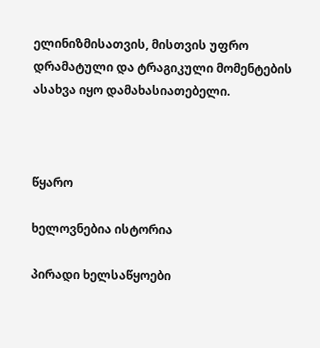ელინიზმისათვის, მისთვის უფრო დრამატული და ტრაგიკული მომენტების ასახვა იყო დამახასიათებელი.



წყარო

ხელოვნებია ისტორია

პირადი ხელსაწყოები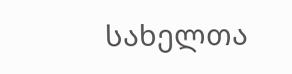სახელთა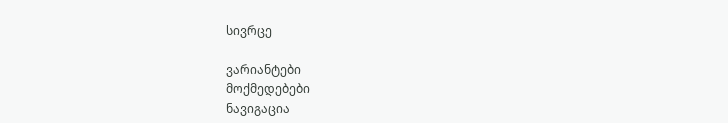სივრცე

ვარიანტები
მოქმედებები
ნავიგაცია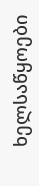ხელსაწყოები